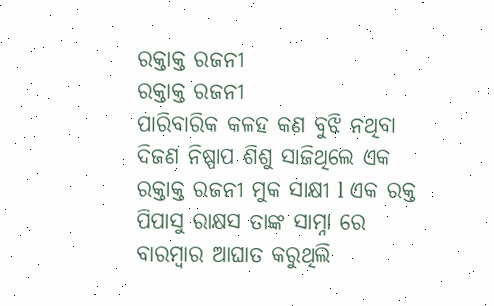ରକ୍ତାକ୍ତ ରଜନୀ
ରକ୍ତାକ୍ତ ରଜନୀ
ପାରିବାରିକ କଳହ କଣ ବୁଝି ନଥିବା ଦିଜଣ ନିଷ୍ପାପ ଶିଶୁ ସାଜିଥିଲେ ଏକ ରକ୍ତାକ୍ତ ରଜନୀ ମୁକ ସାକ୍ଷୀ l ଏକ ରକ୍ତ ପିପାସୁ ରାକ୍ଷସ ତାଙ୍କ ସାମ୍ନା ରେ ବାରମ୍ବାର ଆଘାତ କରୁଥିଲି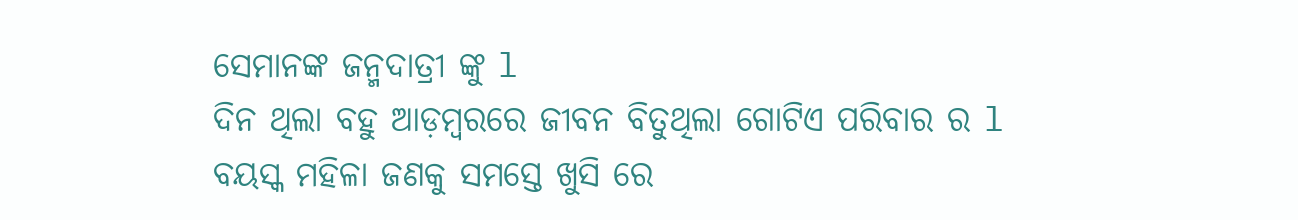ସେମାନଙ୍କ ଜନ୍ମଦାତ୍ରୀ ଙ୍କୁ l
ଦିନ ଥିଲା ବହୁ ଆଡ଼ମ୍ବରରେ ଜୀବନ ବିତୁଥିଲା ଗୋଟିଏ ପରିବାର ର l ବୟସ୍କ ମହିଳା ଜଣକୁ ସମସ୍ତେ ଖୁସି ରେ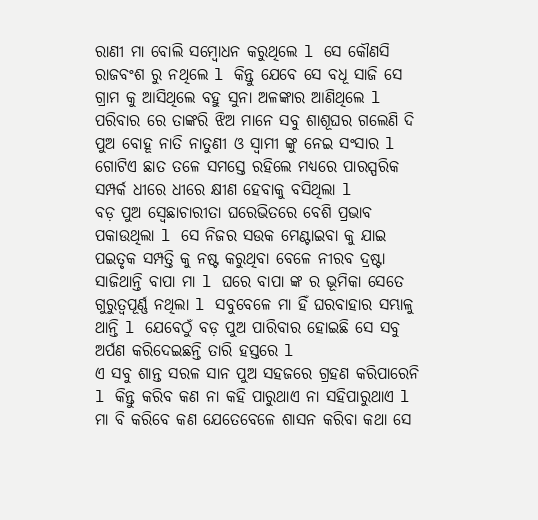ରାଣୀ ମା ବୋଲି ସମ୍ବୋଧନ କରୁଥିଲେ l ସେ କୌଣସି ରାଜବଂଶ ରୁ ନଥିଲେ l କିନ୍ତୁ ଯେବେ ସେ ବଧୂ ସାଜି ସେ ଗ୍ରାମ କୁ ଆସିଥିଲେ ବହୁ ସୁନା ଅଳଙ୍କାର ଆଣିଥିଲେ l ପରିବାର ରେ ତାଙ୍କରି ଝିଅ ମାନେ ସବୁ ଶାଶୂଘର ଗଲେଣି ଦି ପୁଅ ବୋହୂ ନାତି ନାତୁଣୀ ଓ ସ୍ୱାମୀ ଙ୍କୁ ନେଇ ସଂସାର l
ଗୋଟିଏ ଛାତ ତଳେ ସମସ୍ତେ ରହିଲେ ମଧ୍ୟରେ ପାରସ୍ପରିକ ସମ୍ପର୍କ ଧୀରେ ଧୀରେ କ୍ଷୀଣ ହେବାକୁ ବସିଥିଲା l
ବଡ଼ ପୁଅ ସ୍ବେଛାଚାରୀତା ଘରେଭିତରେ ବେଶି ପ୍ରଭାବ ପକାଉଥିଲା l ସେ ନିଜର ସଉକ ମେଣ୍ଟାଇବା କୁ ଯାଇ ପଇତୃକ ସମ୍ପତ୍ତି କୁ ନଷ୍ଟ କରୁଥିବା ବେଳେ ନୀରବ ଦ୍ରଷ୍ଟା ସାଜିଥାନ୍ତି ବାପା ମା l ଘରେ ବାପା ଙ୍କ ର ଭୂମିକା ସେତେ ଗୁରୁତ୍ୱପୂର୍ଣ୍ଣ ନଥିଲା l ସବୁବେଳେ ମା ହିଁ ଘରବାହାର ସମ୍ଭାଳୁ ଥାନ୍ତି l ଯେବେଠୁଁ ବଡ଼ ପୁଅ ପାରିବାର ହୋଇଛି ସେ ସବୁ ଅର୍ପଣ କରିଦେଇଛନ୍ତି ତାରି ହସ୍ତରେ l
ଏ ସବୁ ଶାନ୍ତ ସରଳ ସାନ ପୁଅ ସହଜରେ ଗ୍ରହଣ କରିପାରେନି l କିନ୍ତୁ କରିବ କଣ ନା କହି ପାରୁଥାଏ ନା ସହିପାରୁଥାଏ l ମା ବି କରିବେ କଣ ଯେତେବେଳେ ଶାସନ କରିବା କଥା ସେ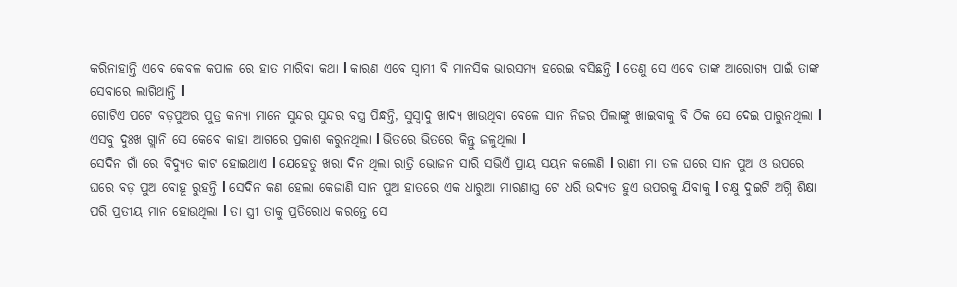କରିନାହାନ୍ତି ଏବେ କେବଳ କପାଳ ରେ ହାତ ମାରିବା କଥା l କାରଣ ଏବେ ସ୍ୱାମୀ ବି ମାନସିକ ଭାରସମ୍ୟ ହରେଇ ବସିଛନ୍ତି l ତେଣୁ ସେ ଏବେ ତାଙ୍କ ଆରୋଗ୍ୟ ପାଇଁ ତାଙ୍କ ସେବାରେ ଲାଗିଥାନ୍ତି l
ଗୋଟିଏ ପଟେ ବଡ଼ପୁଅର ପୁତ୍ର କନ୍ୟା ମାନେ ସୁନ୍ଦର ସୁନ୍ଦର ବସ୍ତ୍ର ପିନ୍ଧନ୍ତି, ସୁସ୍ୱାଦୁ ଖାଦ୍ୟ ଖାଉଥିବା ବେଳେ ସାନ ନିଜର ପିଲାଙ୍କୁ ଖାଇବାକୁ ବି ଠିକ ସେ ଦେଇ ପାରୁନଥିଲା l
ଏସବୁ ଦୁଃଖ ଗ୍ଲାନି ସେ କେବେ କାହା ଆଗରେ ପ୍ରକାଶ କରୁନଥିଲା l ଭିତରେ ଭିତରେ କିନ୍ତୁ ଜଳୁଥିଲା l
ସେଦିନ ଗାଁ ରେ ବିଦ୍ୟୁତ କାଟ ହୋଇଥାଏ l ଯେହେତୁ ଖରା ଦିନ ଥିଲା ରାତ୍ରି ଭୋଜନ ସାରି ସଭିଏଁ ପ୍ରାୟ ସୟନ କଲେଣି l ରାଣୀ ମା ତଳ ଘରେ ସାନ ପୁଅ ଓ ଉପରେ ଘରେ ବଡ଼ ପୁଅ ବୋହୂ ରୁହନ୍ତି l ସେଦିନ କଣ ହେଲା କେଜାଣି ସାନ ପୁଅ ହାତରେ ଏକ ଧାରୁଆ ମାରଣାସ୍ତ୍ର ଟେ ଧରି ଉଦ୍ୟତ ହୁଏ ଉପରକୁ ଯିବାକୁ l ଚକ୍ଷୁ ଦୁଇଟି ଅଗ୍ନି ଶିକ୍ଷା ପରି ପ୍ରତୀୟ ମାନ ହୋଉଥିଲା l ତା ସ୍ତ୍ରୀ ତାକୁ ପ୍ରତିରୋଧ କରନ୍ତେ ସେ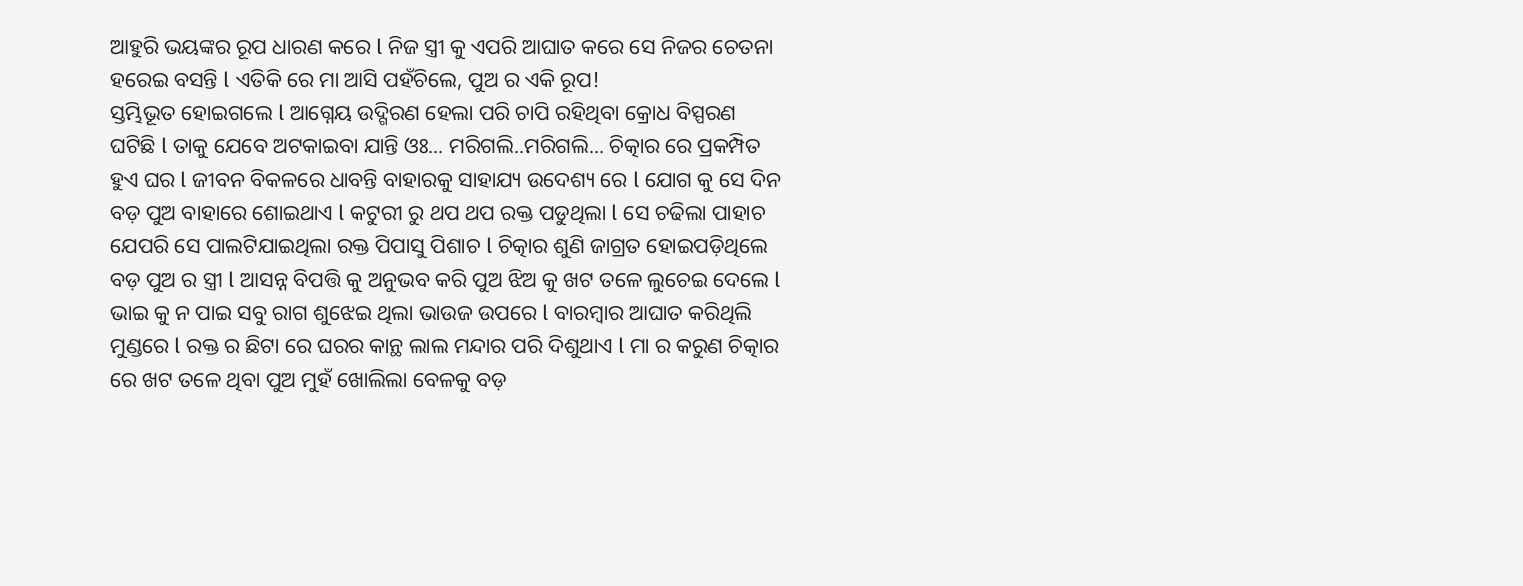ଆହୁରି ଭୟଙ୍କର ରୂପ ଧାରଣ କରେ l ନିଜ ସ୍ତ୍ରୀ କୁ ଏପରି ଆଘାତ କରେ ସେ ନିଜର ଚେତନା ହରେଇ ବସନ୍ତି l ଏତିକି ରେ ମା ଆସି ପହଁଚିଲେ, ପୁଅ ର ଏକି ରୂପ!
ସ୍ତମ୍ଭିଭୂତ ହୋଇଗଲେ l ଆଗ୍ନେୟ ଉଦ୍ଗିରଣ ହେଲା ପରି ଚାପି ରହିଥିବା କ୍ରୋଧ ବିସ୍ପରଣ ଘଟିଛି l ତାକୁ ଯେବେ ଅଟକାଇବା ଯାନ୍ତି ଓଃ... ମରିଗଲି..ମରିଗଲି... ଚିତ୍କାର ରେ ପ୍ରକମ୍ପିତ ହୁଏ ଘର l ଜୀବନ ବିକଳରେ ଧାବନ୍ତି ବାହାରକୁ ସାହାଯ୍ୟ ଉଦେଶ୍ୟ ରେ l ଯୋଗ କୁ ସେ ଦିନ ବଡ଼ ପୁଅ ବାହାରେ ଶୋଇଥାଏ l କଟୁରୀ ରୁ ଥପ ଥପ ରକ୍ତ ପଡୁଥିଲା l ସେ ଚଢିଲା ପାହାଚ ଯେପରି ସେ ପାଲଟିଯାଇଥିଲା ରକ୍ତ ପିପାସୁ ପିଶାଚ l ଚିତ୍କାର ଶୁଣି ଜାଗ୍ରତ ହୋଇପଡ଼ିଥିଲେ ବଡ଼ ପୁଅ ର ସ୍ତ୍ରୀ l ଆସନ୍ନ ବିପତ୍ତି କୁ ଅନୁଭବ କରି ପୁଅ ଝିଅ କୁ ଖଟ ତଳେ ଲୁଚେଇ ଦେଲେ l ଭାଇ କୁ ନ ପାଇ ସବୁ ରାଗ ଶୁଝେଇ ଥିଲା ଭାଉଜ ଉପରେ l ବାରମ୍ବାର ଆଘାତ କରିଥିଲି ମୁଣ୍ଡରେ l ରକ୍ତ ର ଛିଟା ରେ ଘରର କାନ୍ଥ ଲାଲ ମନ୍ଦାର ପରି ଦିଶୁଥାଏ l ମା ର କରୁଣ ଚିତ୍କାର ରେ ଖଟ ତଳେ ଥିବା ପୁଅ ମୁହଁ ଖୋଲିଲା ବେଳକୁ ବଡ଼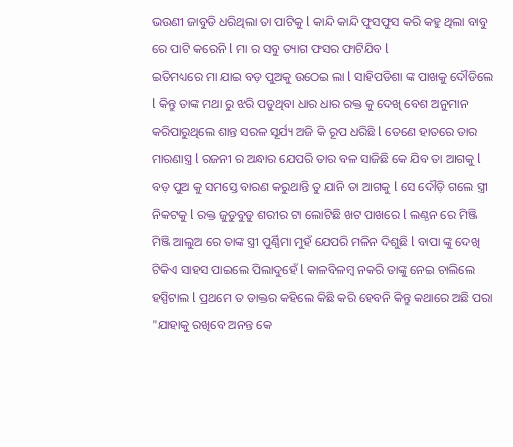ଭଉଣୀ ଜାବୁଡି ଧରିଥିଲା ତା ପାଟିକୁ l କାନ୍ଦି କାନ୍ଦି ଫୁସଫୁସ କରି କହୁ ଥିଲା ବାବୁ ରେ ପାଟି କରେନି l ମା ର ସବୁ ତ୍ୟାଗ ଫସର ଫାଟିଯିବ l
ଇତିମଧ୍ୟରେ ମା ଯାଇ ବଡ଼ ପୁଅକୁ ଉଠେଇ ଲା l ସାହିପଡିଶା ଙ୍କ ପାଖକୁ ଦୌଡିଲେ l କିନ୍ତୁ ତାଙ୍କ ମଥା ରୁ ଝରି ପଡୁଥିବା ଧାର ଧାର ରକ୍ତ କୁ ଦେଖି ବେଶ ଅନୁମାନ କରିପାରୁଥିଲେ ଶାନ୍ତ ସରଳ ସୂର୍ଯ୍ୟ ଅଜି କି ରୂପ ଧରିଛି l ତେଣେ ହାତରେ ତାର ମାରଣାସ୍ତ୍ର l ରଜନୀ ର ଅନ୍ଧାର ଯେପରି ତାର ବଳ ସାଜିଛି କେ ଯିବ ତା ଆଗକୁ l
ବଡ଼ ପୁଅ କୁ ସମସ୍ତେ ବାରଣ କରୁଥାନ୍ତି ତୁ ଯାନି ତା ଆଗକୁ l ସେ ଦୌଡ଼ି ଗଲେ ସ୍ତ୍ରୀ ନିକଟକୁ l ରକ୍ତ ଜୁଡୁବୁଡୁ ଶରୀର ଟା ଲୋଟିଛି ଖଟ ପାଖରେ l ଲଣ୍ଠନ ରେ ମିଞ୍ଜି ମିଞ୍ଜି ଆଲୁଅ ରେ ତାଙ୍କ ସ୍ତ୍ରୀ ପୁର୍ଣ୍ଣିମା ମୁହଁ ଯେପରି ମଳିନ ଦିଶୁଛି l ବାପା ଙ୍କୁ ଦେଖି ଟିକିଏ ସାହସ ପାଇଲେ ପିଲାଦୁହେଁ l କାଳବିଳମ୍ୱ ନକରି ତାଙ୍କୁ ନେଇ ଚାଲିଲେ ହସ୍ପିଟାଲ l ପ୍ରଥମେ ତ ଡାକ୍ତର କହିଲେ କିଛି କରି ହେବନି କିନ୍ତୁ କଥାରେ ଅଛି ପରା "ଯାହାକୁ ରଖିବେ ଅନନ୍ତ କେ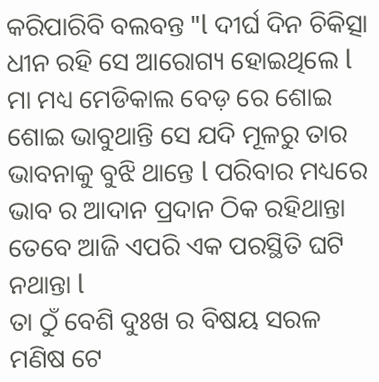କରିପାରିବି ବଲବନ୍ତ "l ଦୀର୍ଘ ଦିନ ଚିକିତ୍ସା ଧୀନ ରହି ସେ ଆରୋଗ୍ୟ ହୋଇଥିଲେ l ମା ମଧ୍ୟ ମେଡିକାଲ ବେଡ଼ ରେ ଶୋଇ ଶୋଇ ଭାବୁଥାନ୍ତି ସେ ଯଦି ମୂଳରୁ ତାର ଭାବନାକୁ ବୁଝି ଥାନ୍ତେ l ପରିବାର ମଧ୍ୟରେ ଭାବ ର ଆଦାନ ପ୍ରଦାନ ଠିକ ରହିଥାନ୍ତା ତେବେ ଆଜି ଏପରି ଏକ ପରସ୍ଥିତି ଘଟି ନଥାନ୍ତା l
ତା ଠୁଁ ବେଶି ଦୁଃଖ ର ବିଷୟ ସରଳ ମଣିଷ ଟେ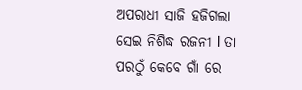ଅପରାଧୀ ସାଜି ହଜିଗଲା ସେଇ ନିଶିଦ୍ଧ ରଜନୀ l ତା ପରଠୁଁ କେବେ ଗାଁ ରେ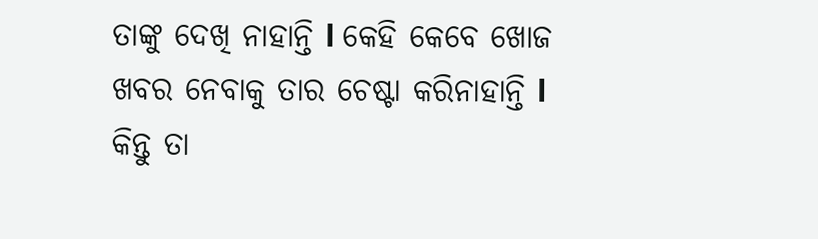ତାଙ୍କୁ ଦେଖି ନାହାନ୍ତି l କେହି କେବେ ଖୋଜ ଖବର ନେବାକୁ ତାର ଚେଷ୍ଟା କରିନାହାନ୍ତି l କିନ୍ତୁ ତା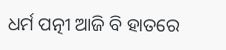ଧର୍ମ ପତ୍ନୀ ଆଜି ବି ହାତରେ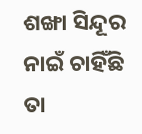ଶଙ୍ଖା ସିନ୍ଦୂର ନାଇଁ ଚାହିଁଛି ତା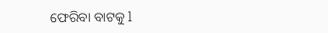ଫେରିବା ବାଟକୁ l